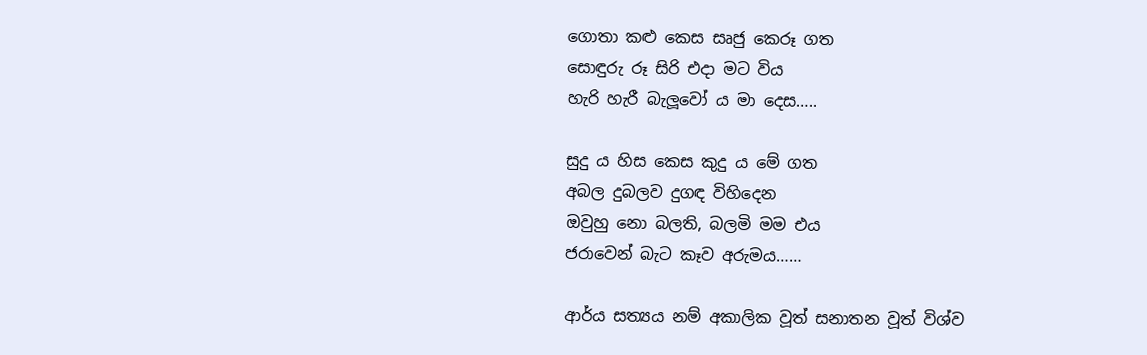ගොතා කළු කෙස සෘජු කෙරූ ගත
සොඳුරු රූ සිරි එදා මට විය
හැරි හැරී බැලූවෝ ය මා දෙස…..

සුදු ය හිස කෙස කුදු ය මේ ගත
අබල දුබලව දුගඳ විහිදෙන
ඔවුහු නො බලති, බලමි මම එය
ජරාවෙන් බැට කෑව අරුමය……

ආර්ය සත්‍යය නම් අකාලික වූත් සනාතන වූත් විශ්ව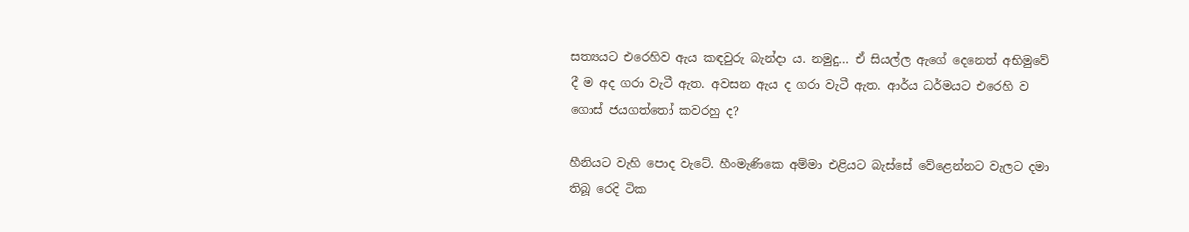සත්‍යයට එරෙහිව ඇය කඳවුරු බැන්දා ය. නමුදු… ඒ සියල්ල ඇගේ දෙනෙත් අභිමුවේ දී ම අද ගරා වැටී ඇත. අවසන ඇය ද ගරා වැටී ඇත. ආර්ය ධර්මයට එරෙහි ව ගොස් ජයගත්තෝ කවරහු ද?

හීනියට වැහි පොද වැටේ. හීංමැණිකෙ අම්මා එළියට බැස්සේ වේළෙන්නට වැලට දමා තිබූ රෙදි ටික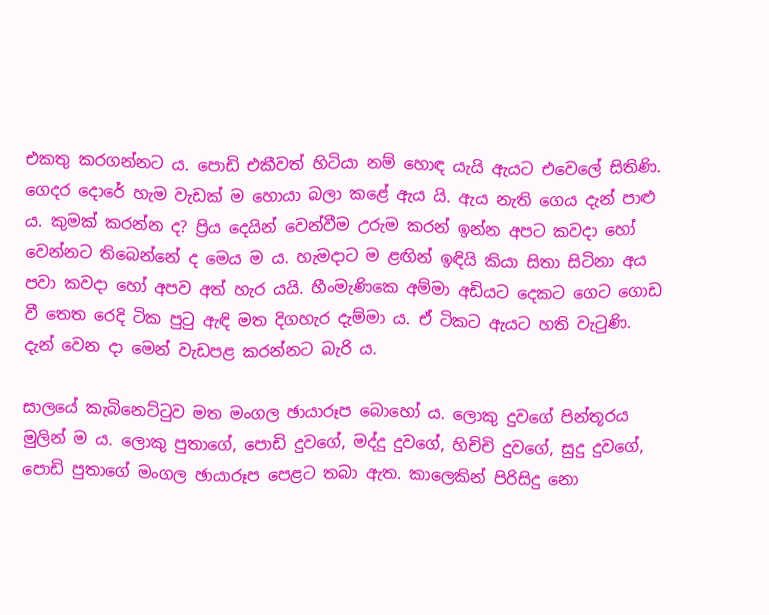එකතු කරගන්නට ය. පොඩි එකීවත් හිටියා නම් හොඳ යැයි ඇයට එවෙලේ සිතිණි. ගෙදර දොරේ හැම වැඩක් ම හොයා බලා කළේ ඇය යි. ඇය නැති ගෙය දැන් පාළු ය. කුමක් කරන්න ද? ප්‍රිය දෙයින් වෙන්වීම උරුම කරන් ඉන්න අපට කවදා හෝ වෙන්නට තිබෙන්නේ ද මෙය ම ය. හැමදාට ම ළඟින් ඉඳියි කියා සිතා සිටිනා අය පවා කවදා හෝ අපව අත් හැර යයි. හීංමැණිකෙ අම්මා අඩියට දෙකට ගෙට ගොඩ වී තෙත රෙදි ටික පුටු ඇඳි මත දිගහැර දැම්මා ය. ඒ ටිකට ඇයට හති වැටුණි. දැන් වෙන දා මෙන් වැඩපළ කරන්නට බැරි ය.

සාලයේ කැබිනෙට්ටුව මත මංගල ඡායාරූප බොහෝ ය. ලොකු දුවගේ පින්තූරය මුලින් ම ය. ලොකු පුතාගේ, පොඩි දුවගේ, මද්දු දුවගේ, හිච්චි දුවගේ, සුදු දුවගේ, පොඩි පුතාගේ මංගල ඡායාරූප පෙළට තබා ඇත. කාලෙකින් පිරිසිදු නො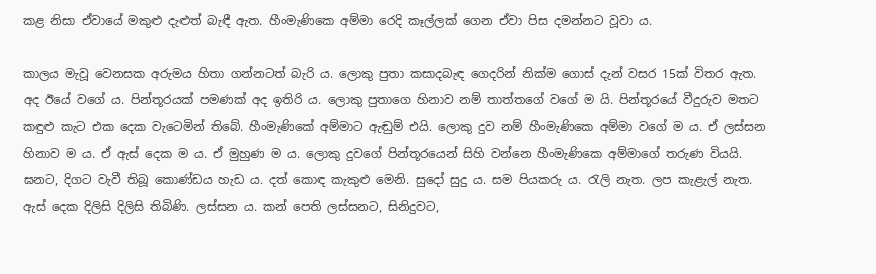කළ නිසා ඒවායේ මකුළු දැළුත් බැඳී ඇත. හීංමැණිකෙ අම්මා රෙදි කෑල්ලක් ගෙන ඒවා පිස දමන්නට වූවා ය.

කාලය මැවූ වෙනසක අරුමය හිතා ගන්නටත් බැරි ය. ලොකු පුතා කසාදබැඳ ගෙදරින් නික්ම ගොස් දැන් වසර 15ක් විතර ඇත. අද ඊයේ වගේ ය. පින්තූරයක් පමණක් අද ඉතිරි ය. ලොකු පුතාගෙ හිනාව නම් තාත්තගේ වගේ ම යි. පින්තූරයේ වීදුරුව මතට කඳුළු කැට එක දෙක වැටෙමින් තිබේ. හීංමැණිකේ අම්මාට ඇඬුම් එයි. ලොකු දුව නම් හීංමැණිකෙ අම්මා වගේ ම ය. ඒ ලස්සන හිනාව ම ය. ඒ ඇස් දෙක ම ය. ඒ මුහුණ ම ය. ලොකු දුවගේ පින්තූරයෙන් සිහි වන්නෙ හීංමැණිකෙ අම්මාගේ තරුණ වියයි. ඝනට, දිගට වැවී තිබූ කොණ්ඩය හැඩ ය. දත් කොඳ කැකුළු මෙනි. සුදෝ සුදු ය. සම පියකරු ය. රැලි නැත. ලප කැළැල් නැත. ඇස් දෙක දිලිසි දිලිසි තිබිණි. ලස්සන ය. කන් පෙති ලස්සනට, සිනිදුවට,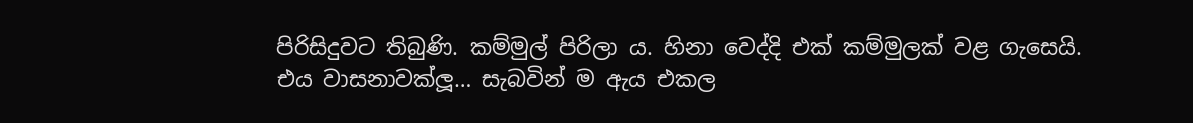පිරිසිදුවට තිබුණි. කම්මුල් පිරිලා ය. හිනා වෙද්දි එක් කම්මුලක් වළ ගැසෙයි. එය වාසනාවක්ලූ… සැබවින් ම ඇය එකල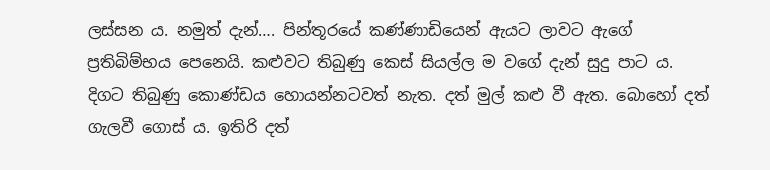ලස්සන ය. නමුත් දැන්…. පින්තූරයේ කණ්ණාඩියෙන් ඇයට ලාවට ඇගේ ප්‍රතිබිම්භය පෙනෙයි. කළුවට තිබුණු කෙස් සියල්ල ම වගේ දැන් සුදු පාට ය. දිගට තිබුණු කොණ්ඩය හොයන්නටවත් නැත. දත් මුල් කළු වී ඇත. බොහෝ දත් ගැලවී ගොස් ය. ඉතිරි දත්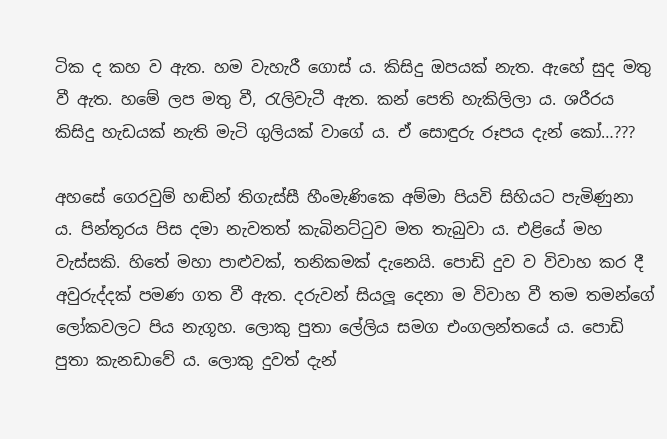ටික ද කහ ව ඇත. හම වැහැරී ගොස් ය. කිසිදු ඔපයක් නැත. ඇහේ සුද මතු වී ඇත. හමේ ලප මතු වී, රැලිවැටී ඇත. කන් පෙති හැකිලිලා ය. ශරීරය කිසිදු හැඩයක් නැති මැටි ගුලියක් වාගේ ය. ඒ සොඳුරු රූපය දැන් කෝ…???

අහසේ ගෙරවුම් හඬින් තිගැස්සී හීංමැණිකෙ අම්මා පියවි සිහියට පැමිණුනා ය. පින්තූරය පිස දමා නැවතත් කැබිනට්ටුව මත තැබුවා ය. එළියේ මහ වැස්සකි. හිතේ මහා පාළුවක්, තනිකමක් දැනෙයි. පොඩි දුව ව විවාහ කර දී අවුරුද්දක් පමණ ගත වී ඇත. දරුවන් සියලූ දෙනා ම විවාහ වී තම තමන්ගේ ලෝකවලට පිය නැගූහ. ලොකු පුතා ලේලිය සමග එංගලන්තයේ ය. පොඩි පුතා කැනඩාවේ ය. ලොකු දුවත් දැන්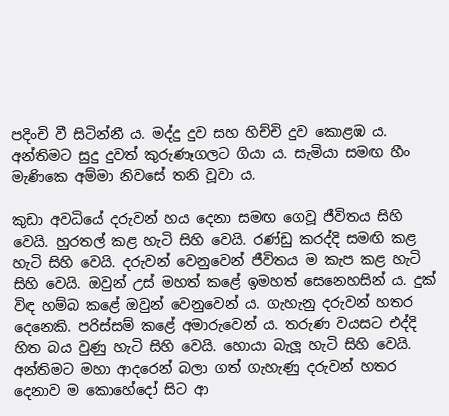පදිංචි වී සිටින්නී ය. මද්දු දුව සහ හිච්චි දුව කොළඹ ය. අන්තිමට සුදු දුවත් කුරුණෑගලට ගියා ය. සැමියා සමඟ හීං මැණිකෙ අම්මා නිවසේ තනි වූවා ය.

කුඩා අවධියේ දරුවන් හය දෙනා සමඟ ගෙවූ ජීවිතය සිහි වෙයි. හුරතල් කළ හැටි සිහි වෙයි. රණ්ඩු කරද්දි සමඟි කළ හැටි සිහි වෙයි. දරුවන් වෙනුවෙන් ජීවිතය ම කැප කළ හැටි සිහි වෙයි. ඔවුන් උස් මහත් කළේ ඉමහත් සෙනෙහසින් ය. දුක් විඳ හම්බ කළේ ඔවුන් වෙනුවෙන් ය. ගැහැනු දරුවන් හතර දෙනෙකි. පරිස්සම් කළේ අමාරුවෙන් ය. තරුණ වයසට එද්දි හිත බය වුණු හැටි සිහි වෙයි. හොයා බැලූ හැටි සිහි වෙයි. අන්තිමට මහා ආදරෙන් බලා ගත් ගැහැණු දරුවන් හතර දෙනාව ම කොහේදෝ සිට ආ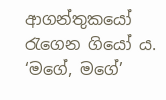ආගන්තුකයෝ රැගෙන ගියෝ ය. ‘මගේ, මගේ’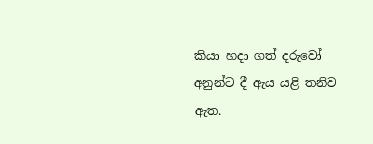කියා හදා ගත් දරුවෝ අනුන්ට දී ඇය යළි තනිව ඇත.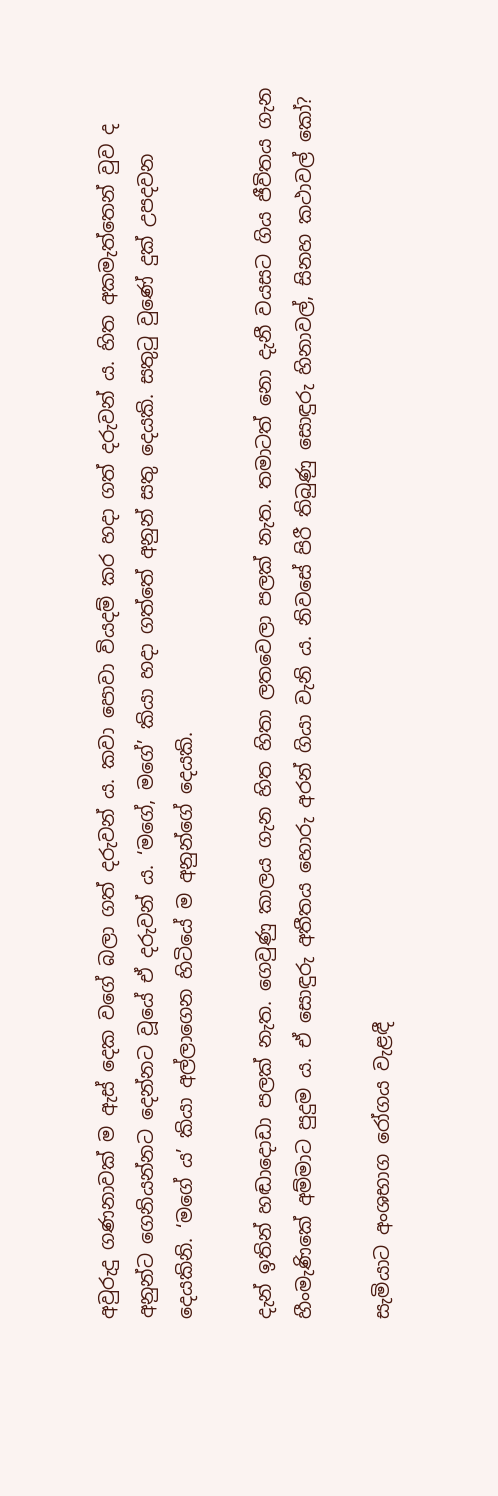අවුරුදු ගණනාවක් ම ඇස් දෙක වගේ බලා ගත් දරුවන් ය. කවා පොවා වියදම් කර හදා ගත් දරුවන් ය. හිත අකමැත්තෙන් වුව ද අනුන්ට ගෙනියන්නට දෙන්නට වූයේ ඒ දරුවන් ය. ‘මගේ, මගේ’ කියා හදා ගත්තේ අනුන් සතු දෙයකි. සතුටු වුණේ දුක් උපදවන දෙයකිනි. ‘මගේ ය’ කියා අල්ලාගෙන හිටියේ ම අනුන්ගේ දෙයකි.

දැන් ඉතින් හඬාදොඩා පලක් නැත. ගෙවුණු කාලය ගැන හිත හිතා ලතවෙලා පලක් නැත. තමාටත් නො දැනී වයසට ගිය ජීවිතය ගැන හීංමැණිකේ අම්මාට පුදුම ය. ඒ සොඳුරු අතීතය හොරු අරන් ගියා වැනි ය. නිවසේ පිරී තිබුණු සොඳුරු හිනාවල්, සිනහ කථාවල් කෝ?

සැමියාට අංශභාග රෝගය වැළඳී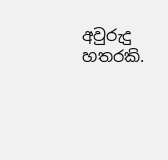අවුරුදු හතරකි.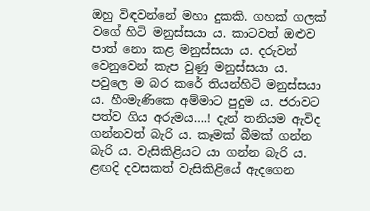ඔහු විඳවන්නේ මහා දුකකි. ගහක් ගලක් වගේ හිටි මනුස්සයා ය. කාටවත් ඔළුව පාත් නො කළ මනුස්සයා ය. දරුවන් වෙනුවෙන් කැප වුණු මනුස්සයා ය. පවුලෙ ම බර කරේ තියන්හිටි මනුස්සයා ය. හීංමැණිකෙ අම්මාට පුදුම ය. ජරාවට පත්ව ගිය අරුමය….! දැන් තනියම ඇවිද ගන්නවත් බැරි ය. කෑමක් බීමක් ගන්න බැරි ය. වැසිකිළියට යා ගන්න බැරි ය. ළඟදි දවසකත් වැසිකිළියේ ඇදගෙන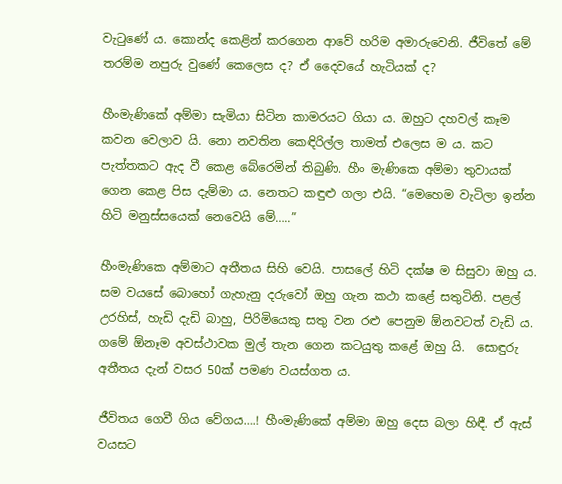වැටුණේ ය. කොන්ද කෙළින් කරගෙන ආවේ හරිම අමාරුවෙනි. ජීවිතේ මේ තරම්ම නපුරු වුණේ කෙලෙස ද? ඒ දෛවයේ හැටියක් ද?

හීංමැණිකේ අම්මා සැමියා සිටින කාමරයට ගියා ය. ඔහුට දහවල් කෑම කවන වෙලාව යි. නො නවතින කෙඳිරිල්ල තාමත් එලෙස ම ය. කට පැත්තකට ඇද වී කෙළ බේරෙමින් තිබුණි. හීං මැණිකෙ අම්මා තුවායක් ගෙන කෙළ පිස දැම්මා ය. නෙතට කඳුළු ගලා එයි. “මෙහෙම වැටිලා ඉන්න හිටි මනුස්සයෙක් නෙවෙයි මේ…..”

හීංමැණිකෙ අම්මාට අතීතය සිහි වෙයි. පාසලේ හිටි දක්ෂ ම සිසුවා ඔහු ය. සම වයසේ බොහෝ ගැහැනු දරුවෝ ඔහු ගැන කථා කළේ සතුටිනි. පළල් උරහිස්, හැඩි දැඩි බාහු, පිරිමියෙකු සතු වන රළු පෙනුම ඕනවටත් වැඩි ය. ගමේ ඕනෑම අවස්ථාවක මුල් තැන ගෙන කටයුතු කළේ ඔහු යි.  සොඳුරු අතීතය දැන් වසර 50ක් පමණ වයස්ගත ය.

ජීවිතය ගෙවී ගිය වේගය….! හීංමැණිකේ අම්මා ඔහු දෙස බලා හිඳී. ඒ ඇස් වයසට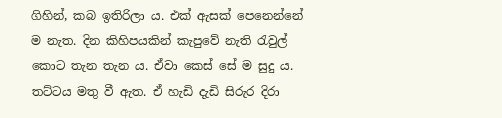ගිහින්, කබ ඉතිරිලා ය. එක් ඇසක් පෙනෙන්නේ ම නැත. දින කිහිපයකින් කැපුවේ නැති රැවුල් කොට තැන තැන ය. ඒවා කෙස් සේ ම සුදු ය. තට්ටය මතු වී ඇත. ඒ හැඩි දැඩි සිරුර දිරා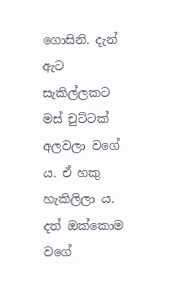ගොසිනි. දැන් ඇට සැකිල්ලකට මස් චුට්ටක් අලවලා වගේ ය. ඒ හකු හැකිලිලා ය. දත් ඔක්කොම වගේ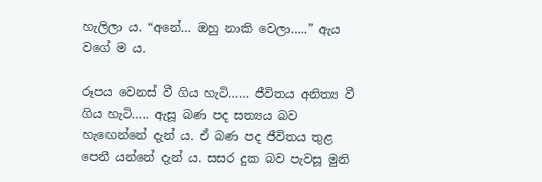හැලිලා ය. “අනේ… ඔහු නාකි වෙලා…..” ඇය වගේ ම ය.

රූපය වෙනස් වී ගිය හැටි…… ජීවිතය අනිත්‍ය වී ගිය හැටි….. ඇසූ බණ පද සත්‍යය බව හැඟෙන්නේ දැන් ය. ඒ බණ පද ජීවිතය තුළ පෙනී යන්නේ දැන් ය. සසර දුක බව පැවසූ මුනි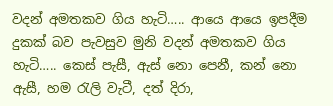වදන් අමතකව ගිය හැටි….. ආයෙ ආයෙ ඉපදීම දුකක් බව පැවසුව මුනි වදන් අමතකව ගිය හැටි….. කෙස් පැසී, ඇස් නො පෙනී, කන් නො ඇසී, හම රැලි වැටී, දත් දිරා,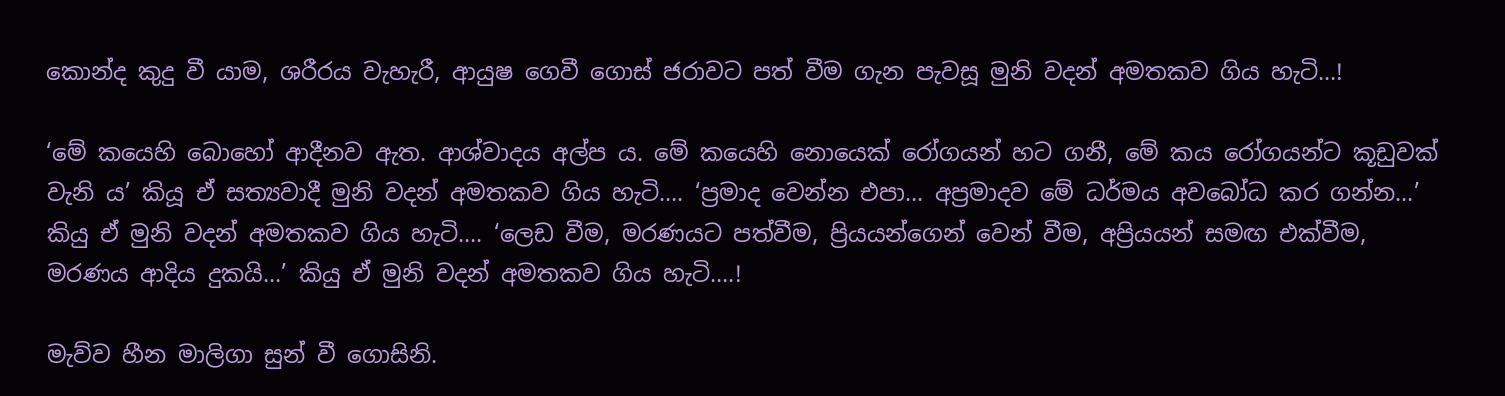කොන්ද කුදු වී යාම, ශරීරය වැහැරී, ආයුෂ ගෙවී ගොස් ජරාවට පත් වීම ගැන පැවසූ මුනි වදන් අමතකව ගිය හැටි…!

‘මේ කයෙහි බොහෝ ආදීනව ඇත. ආශ්වාදය අල්ප ය. මේ කයෙහි නොයෙක් රෝගයන් හට ගනී, මේ කය රෝගයන්ට කූඩුවක් වැනි ය’ කියූ ඒ සත්‍යවාදී මුනි වදන් අමතකව ගිය හැටි…. ‘ප්‍රමාද වෙන්න එපා… අප්‍රමාදව මේ ධර්මය අවබෝධ කර ගන්න…’ කියු ඒ මුනි වදන් අමතකව ගිය හැටි…. ‘ලෙඩ වීම, මරණයට පත්වීම, ප්‍රියයන්ගෙන් වෙන් වීම, අප්‍රියයන් සමඟ එක්වීම, මරණය ආදිය දුකයි…’ කියු ඒ මුනි වදන් අමතකව ගිය හැටි….!

මැව්ව හීන මාලිගා සුන් වී ගොසිනි.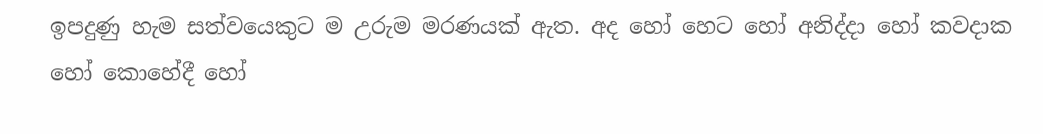ඉපදුණු හැම සත්වයෙකුට ම උරුම මරණයක් ඇත. අද හෝ හෙට හෝ අනිද්දා හෝ කවදාක හෝ කොහේදී හෝ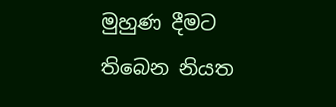මුහුණ දීමට තිබෙන නියත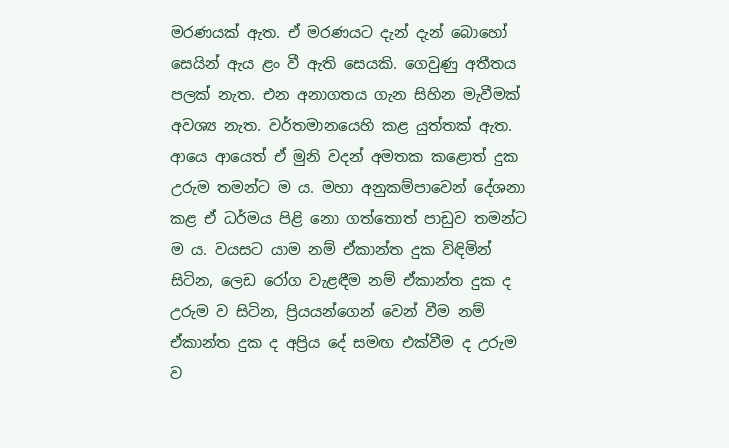මරණයක් ඇත. ඒ මරණයට දැන් දැන් බොහෝ සෙයින් ඇය ළං වී ඇති සෙයකි. ගෙවුණු අතීතය පලක් නැත. එන අනාගතය ගැන සිහින මැවීමක් අවශ්‍ය නැත. වර්තමානයෙහි කළ යුත්තක් ඇත. ආයෙ ආයෙත් ඒ මුනි වදන් අමතක කළොත් දුක උරුම තමන්ට ම ය. මහා අනුකම්පාවෙන් දේශනා කළ ඒ ධර්මය පිළි නො ගත්තොත් පාඩුව තමන්ට ම ය. වයසට යාම නම් ඒකාන්ත දුක විඳිමින් සිටින, ලෙඩ රෝග වැළඳීම නම් ඒකාන්ත දුක ද උරුම ව සිටින, ප්‍රියයන්ගෙන් වෙන් වීම නම් ඒකාන්ත දුක ද අප්‍රිය දේ සමඟ එක්වීම ද උරුම ව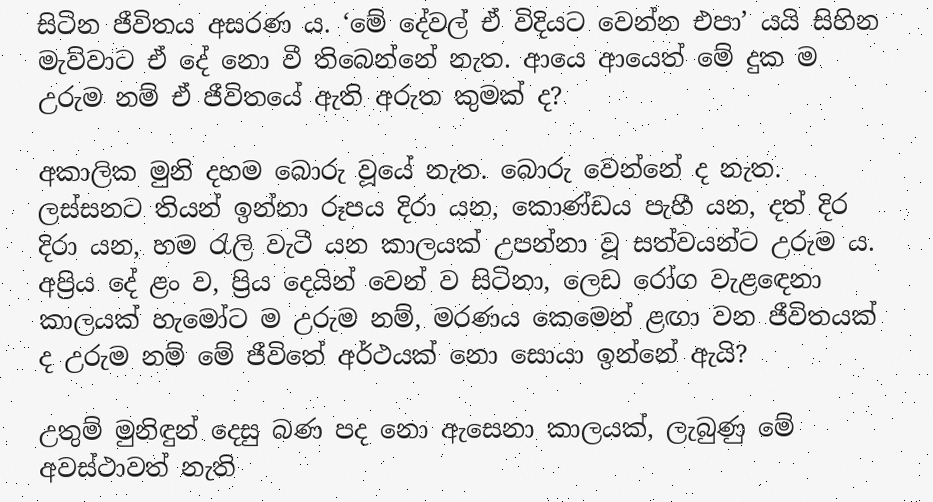සිටින ජීවිතය අසරණ ය. ‘මේ දේවල් ඒ විදියට වෙන්න එපා’ යයි සිහින මැව්වාට ඒ දේ නො වී තිබෙන්නේ නැත. ආයෙ ආයෙත් මේ දුක ම උරුම නම් ඒ ජීවිතයේ ඇති අරුත කුමක් ද?

අකාලික මුනි දහම බොරු වූයේ නැත. බොරු වෙන්නේ ද නැත. ලස්සනට තියන් ඉන්නා රූපය දිරා යන, කොණ්ඩය පැහී යන, දත් දිර දිරා යන, හම රැලි වැටී යන කාලයක් උපන්නා වූ සත්වයන්ට උරුම ය. අප්‍රිය දේ ළං ව, ප්‍රිය දෙයින් වෙන් ව සිටිනා, ලෙඩ රෝග වැළඳෙනා කාලයක් හැමෝට ම උරුම නම්, මරණය කෙමෙන් ළඟා වන ජීවිතයක් ද උරුම නම් මේ ජීවිතේ අර්ථයක් නො සොයා ඉන්නේ ඇයි?

උතුම් මුනිඳුන් දෙසු බණ පද නො ඇසෙනා කාලයක්, ලැබුණු මේ අවස්ථාවත් නැති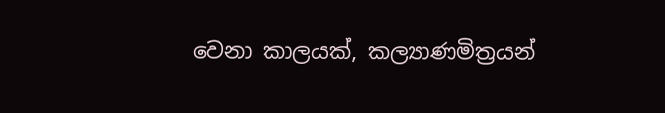වෙනා කාලයක්, කල්‍යාණමිත්‍රයන්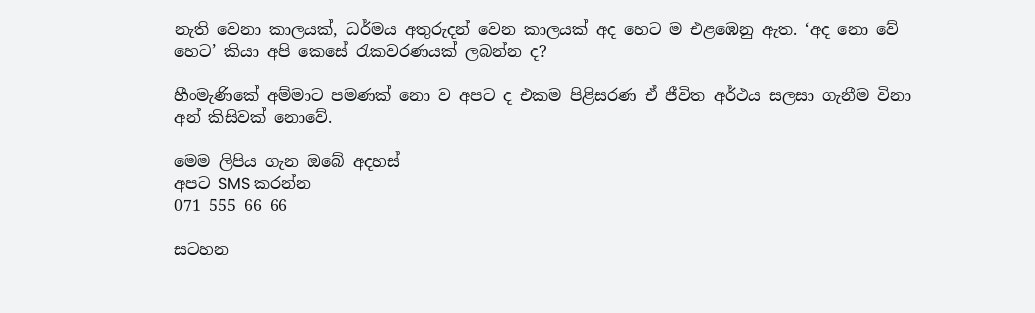නැති වෙනා කාලයක්, ධර්මය අතුරුදන් වෙන කාලයක් අද හෙට ම එළඹෙනු ඇත. ‘අද නො වේ හෙට’ කියා අපි කෙසේ රැකවරණයක් ලබන්න ද?

හීංමැණිකේ අම්මාට පමණක් නො ව අපට ද එකම පිළිසරණ ඒ ජීවිත අර්ථය සලසා ගැනීම විනා අන් කිසිවක් නොවේ.

මෙම ලිපිය ගැන ඔබේ අදහස්
අපට SMS කරන්න
071 555 66 66

සටහන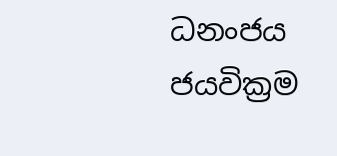ධනංජය ජයවික්‍රම